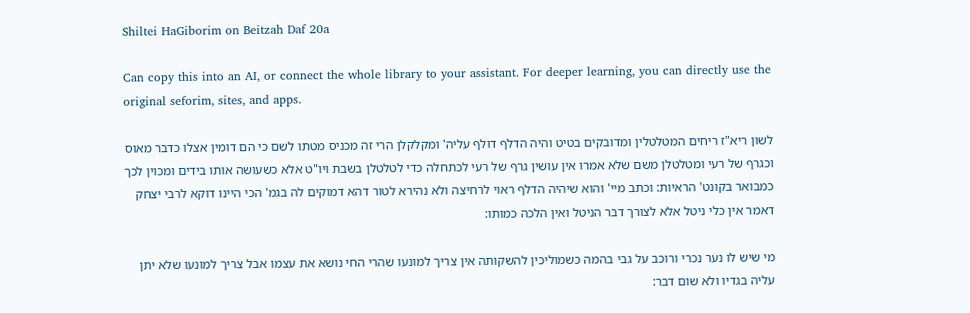Shiltei HaGiborim on Beitzah Daf 20a

Can copy this into an AI, or connect the whole library to your assistant. For deeper learning, you can directly use the original seforim, sites, and apps.

לשון ריא"ז ריחים המטלטלין ומדובקים בטיט והיה הדלף דולף עליה' ומקלקלן הרי זה מכניס מטתו לשם כי הם דומין אצלו כדבר מאוס וכגרף של רעי ומטלטלן משם שלא אמרו אין עושין גרף של רעי לכתחלה כדי לטלטלן בשבת ויו"ט אלא כשעושה אותו בידים ומכוין לכך כמבואר בקונט' הראיות: וכתב מיי' והוא שיהיה הדלף ראוי לרחיצה ולא נהירא לטור דהא דמוקים לה בגמ' הכי היינו דוקא לרבי יצחק דאמר אין כלי ניטל אלא לצורך דבר הניטל ואין הלכה כמותו:

מי שיש לו נער נכרי ורוכב על גבי בהמה כשמוליכין להשקותה אין צריך למונעו שהרי החי נושא את עצמו אבל צריך למונעו שלא יתן עליה בגדיו ולא שום דבר: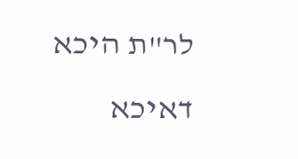לר"ת היכא דאיכא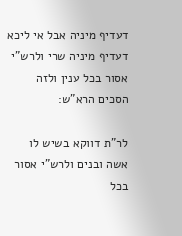דעדיף מיניה אבל אי ליכא דעדיף מיניה שרי ולרש"י אסור בכל ענין ולזה הסכים הרא"ש:

לר"ת דווקא בשיש לו אשה ובנים ולרש"י אסור בכל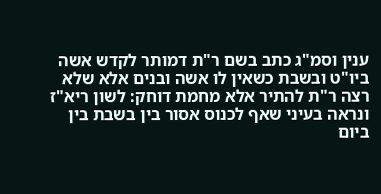ענין וסמ"ג כתב בשם ר"ת דמותר לקדש אשה ביו"ט ובשבת כשאין לו אשה ובנים אלא שלא רצה ר"ת להתיר אלא מחמת דוחק: לשון ריא"ז ונראה בעיני שאף לכנוס אסור בין בשבת בין ביום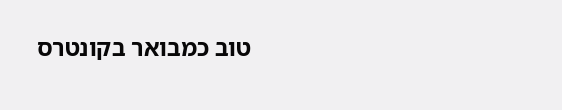טוב כמבואר בקונטרס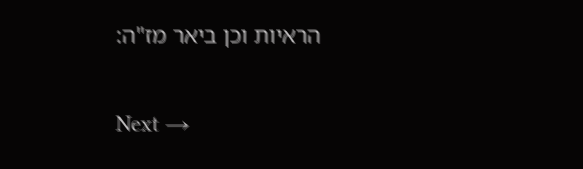הראיות וכן ביאר מז"ה:

Next →